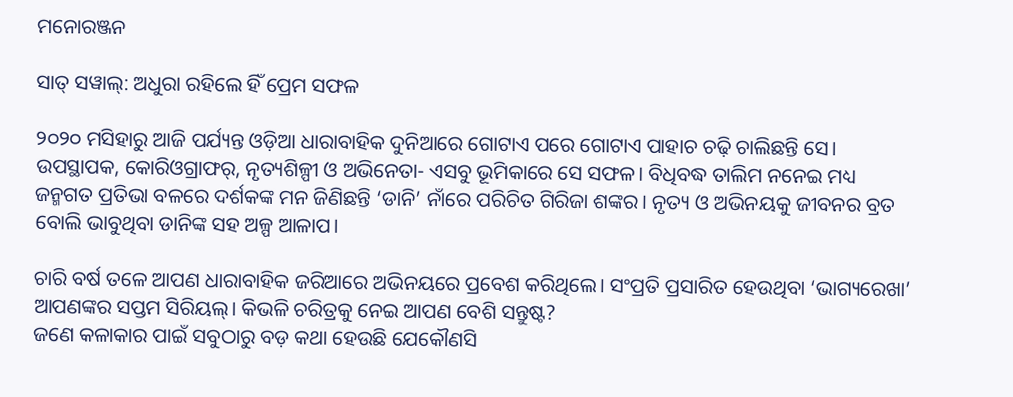ମନୋରଞ୍ଜନ

ସାତ୍ ସୱାଲ୍: ଅଧୁରା ରହିଲେ ହିଁ ପ୍ରେମ ସଫଳ

୨୦୨୦ ମସିହାରୁ ଆଜି ପର୍ଯ୍ୟନ୍ତ ଓଡ଼ିଆ ଧାରାବାହିକ ଦୁନିଆରେ ଗୋଟାଏ ପରେ ଗୋଟାଏ ପାହାଚ ଚଢ଼ି ଚାଲିଛନ୍ତି ସେ। ଉପସ୍ଥାପକ, କୋରିଓଗ୍ରାଫର୍, ନୃତ୍ୟଶିଳ୍ପୀ ଓ ଅଭିନେତା- ଏସବୁ ଭୂମିକାରେ ସେ ସଫଳ। ବିଧିବଦ୍ଧ ତାଲିମ ନନେଇ ମଧ୍ୟ ଜନ୍ମଗତ ପ୍ରତିଭା ବଳରେ ଦର୍ଶକଙ୍କ ମନ ଜିଣିଛନ୍ତି ‘ଡାନି’ ନାଁରେ ପରିଚିତ ଗିରିଜା ଶଙ୍କର। ନୃତ୍ୟ ଓ ଅଭିନୟକୁ ଜୀବନର ବ୍ରତ ବୋଲି ଭାବୁଥିବା ଡାନିଙ୍କ ସହ ଅଳ୍ପ ଆଳାପ।

ଚାରି ବର୍ଷ ତଳେ ଆପଣ ଧାରାବାହିକ ଜରିଆରେ ଅଭିନୟରେ ପ୍ରବେଶ କରିଥିଲେ। ସଂପ୍ରତି ପ୍ରସାରିତ ହେଉଥିବା ‘ଭାଗ୍ୟରେଖା’ ଆପଣଙ୍କର ସପ୍ତମ ସିରିୟଲ୍। କିଭଳି ଚରିତ୍ରକୁ ନେଇ ଆପଣ ବେଶି ସନ୍ତୁଷ୍ଟ?
ଜଣେ କଳାକାର ପାଇଁ ସବୁଠାରୁ ବଡ଼ କଥା ହେଉଛି ଯେକୌଣସି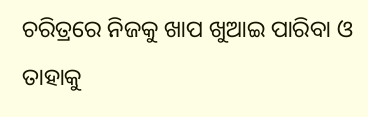ଚରିତ୍ରରେ ନିଜକୁ ଖାପ ଖୁଆଇ ପାରିବା ଓ ତାହାକୁ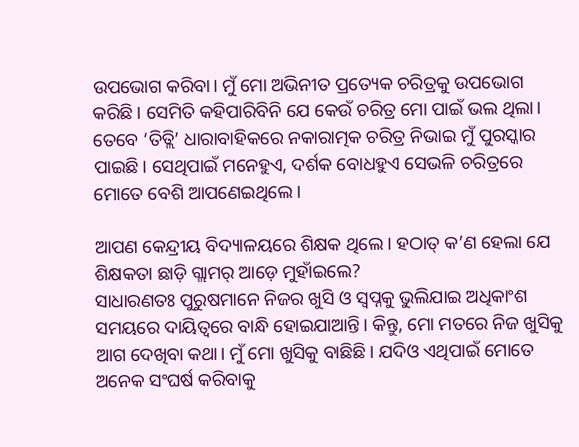ଉପଭୋଗ କରିବା। ମୁଁ ମୋ ଅଭିନୀତ ପ୍ରତ୍ୟେକ ଚରିତ୍ରକୁ ଉପଭୋଗ କରିଛି। ସେମିତି କହିପାରିବିନି ଯେ କେଉଁ ଚରିତ୍ର ମୋ ପାଇଁ ଭଲ ଥିଲା। ତେବେ ‘ତିତ୍ଲି’ ଧାରାବାହିକରେ ନକାରାତ୍ମକ ଚରିତ୍ର ନିଭାଇ ମୁଁ ପୁରସ୍କାର ପାଇଛି। ସେଥିପାଇଁ ମନେହୁଏ, ଦର୍ଶକ ବୋଧହୁଏ ସେଭଳି ଚରିତ୍ରରେ ମୋତେ ବେଶି ଆପଣେଇଥିଲେ।

ଆପଣ କେନ୍ଦ୍ରୀୟ ବିଦ୍ୟାଳୟରେ ଶିକ୍ଷକ ଥିଲେ। ହଠାତ୍ କ’ଣ ହେଲା ଯେ ଶିକ୍ଷକତା ଛାଡ଼ି ଗ୍ଲାମର୍ ଆଡ଼େ ମୁହାଁଇଲେ?
ସାଧାରଣତଃ ପୁରୁଷମାନେ ନିଜର ଖୁସି ଓ ସ୍ବପ୍ନକୁ ଭୁଲିଯାଇ ଅଧିକାଂଶ ସମୟରେ ଦାୟିତ୍ବରେ ବାନ୍ଧି ହୋଇଯାଆନ୍ତି। କିନ୍ତୁ, ମୋ ମତରେ ନିଜ ଖୁସିକୁ ଆଗ ଦେଖିବା କଥା। ମୁଁ ମୋ ଖୁସିକୁ ବାଛିଛି। ଯଦିଓ ଏଥିପାଇଁ ମୋତେ ଅନେକ ସଂଘର୍ଷ କରିବାକୁ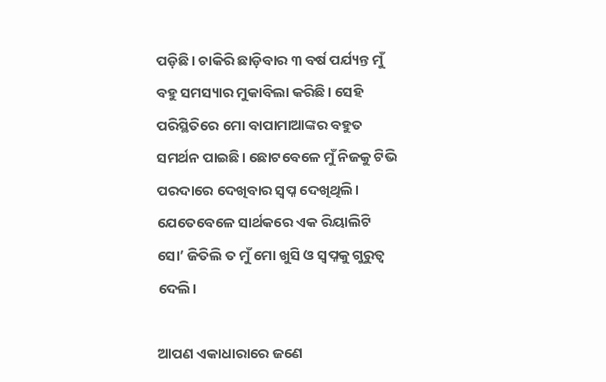ପଡ଼ିଛି। ଚାକିରି ଛାଡ଼ିବାର ୩ ବର୍ଷ ପର୍ଯ୍ୟନ୍ତ ମୁଁ ବହୁ ସମସ୍ୟାର ମୁକାବିଲା କରିଛି। ସେହି ପରିସ୍ଥିତିରେ ମୋ ବାପାମାଆଙ୍କର ବହୁତ ସମର୍ଥନ ପାଇଛି। ଛୋଟବେଳେ ମୁଁ ନିଜକୁ ଟିଭି ପରଦାରେ ଦେଖିବାର ସ୍ବପ୍ନ ଦେଖିଥିଲି। ଯେତେବେଳେ ସାର୍ଥକରେ ଏକ ରିୟାଲିଟି ସୋ’ ଜିତିଲି ତ ମୁଁ ମୋ ଖୁସି ଓ ସ୍ବପ୍ନକୁ ଗୁରୁତ୍ବ ଦେଲି।

ଆପଣ ଏକାଧାରାରେ ଜଣେ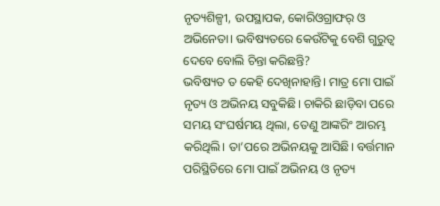ନୃତ୍ୟଶିଳ୍ପୀ, ଉପସ୍ଥାପକ, କୋରିଓଗ୍ରାଫର୍ ଓ ଅଭିନେତା। ଭବିଷ୍ୟତରେ କେଉଁଟିକୁ ବେଶି ଗୁରୁତ୍ବ ଦେବେ ବୋଲି ଚିନ୍ତା କରିଛନ୍ତି?
ଭବିଷ୍ୟତ ତ କେହି ଦେଖିନାହାନ୍ତି। ମାତ୍ର ମୋ ପାଇଁ ନୃତ୍ୟ ଓ ଅଭିନୟ ସବୁକିଛି। ଚାକିରି ଛାଡ଼ିବା ପରେ ସମୟ ସଂଘର୍ଷମୟ ଥିଲା, ତେଣୁ ଆଙ୍କରିଂ ଆରମ୍ଭ କରିଥିଲି। ତା’ପରେ ଅଭିନୟକୁ ଆସିଛି। ବର୍ତ୍ତମାନ ପରିସ୍ଥିତିରେ ମୋ ପାଇଁ ଅଭିନୟ ଓ ନୃତ୍ୟ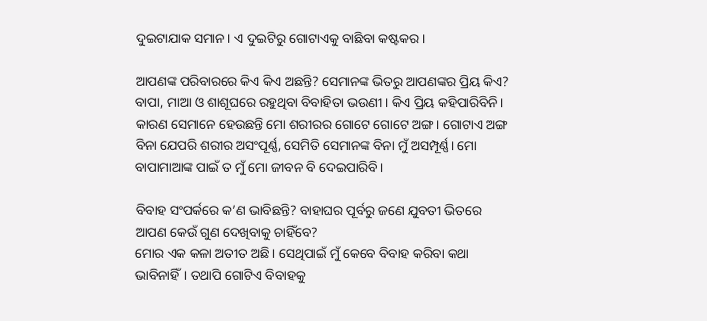ଦୁଇଟାଯାକ ସମାନ। ଏ ଦୁଇଟିରୁ ଗୋଟାଏକୁ ବାଛିବା କଷ୍ଟକର।

ଆପଣଙ୍କ ପରିବାରରେ କିଏ କିଏ ଅଛନ୍ତି? ସେମାନଙ୍କ ଭିତରୁ ଆପଣଙ୍କର ପ୍ରିୟ କିଏ?
ବାପା, ମାଆ ଓ ଶାଶୂଘରେ ରହୁଥିବା ବିବାହିତା ଭଉଣୀ। କିଏ ପ୍ରିୟ କହିପାରିବିନି। କାରଣ ସେମାନେ ହେଉଛନ୍ତି ମୋ ଶରୀରର ଗୋଟେ ଗୋଟେ ଅଙ୍ଗ। ଗୋଟାଏ ଅଙ୍ଗ ବିନା ଯେପରି ଶରୀର ଅସଂପୂର୍ଣ୍ଣ, ସେମିତି ସେମାନଙ୍କ ବିନା ମୁଁ ଅସମ୍ପୂର୍ଣ୍ଣ। ମୋ ବାପାମାଆଙ୍କ ପାଇଁ ତ ମୁଁ ମୋ ଜୀବନ ବି ଦେଇପାରିବି।

ବିବାହ ସଂପର୍କରେ କ’ଣ ଭାବିଛନ୍ତି? ବାହାଘର ପୂର୍ବରୁ ଜଣେ ଯୁବତୀ ଭିତରେ ଆପଣ କେଉଁ ଗୁଣ ଦେଖିବାକୁ ଚାହିଁବେ?
ମୋର ଏକ କଳା ଅତୀତ ଅଛି। ସେଥିପାଇଁ ମୁଁ କେବେ ବିବାହ କରିବା କଥା ଭାବିନାହିଁ। ତଥାପି ଗୋଟିଏ ବିବାହକୁ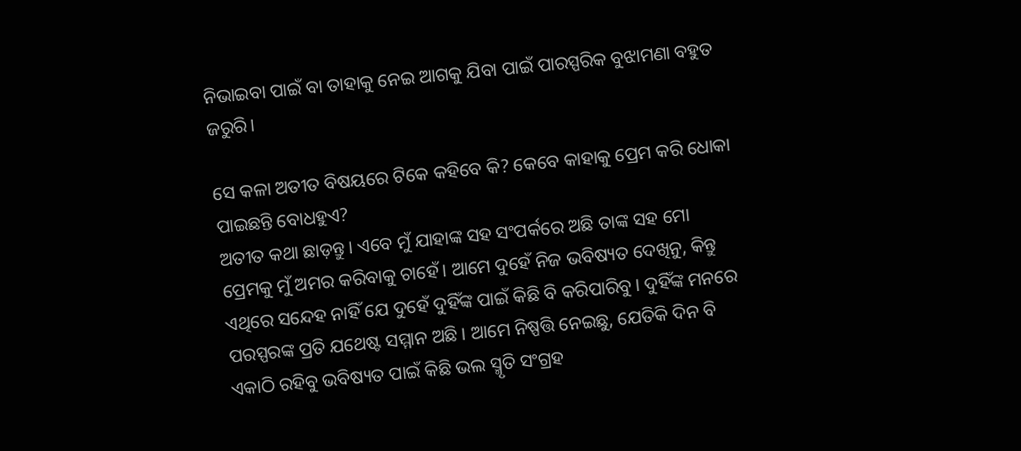ନିଭାଇବା ପାଇଁ ବା ତାହାକୁ ନେଇ ଆଗକୁ ଯିବା ପାଇଁ ପାରସ୍ପରିକ ବୁଝାମଣା ବହୁତ ଜରୁରି।

ସେ କଳା ଅତୀତ ବିଷୟରେ ଟିକେ କହିବେ କି? କେବେ କାହାକୁ ପ୍ରେମ କରି ଧୋକା ପାଇଛନ୍ତି ବୋଧହୁଏ?
ଅତୀତ କଥା ଛାଡ଼ନ୍ତୁ। ଏବେ ମୁଁ ଯାହାଙ୍କ ସହ ସଂପର୍କରେ ଅଛି ତାଙ୍କ ସହ ମୋ ପ୍ରେମକୁ ମୁଁ ଅମର କରିବାକୁ ଚାହେଁ। ଆମେ ଦୁହେଁ ନିଜ ଭବିଷ୍ୟତ ଦେଖିନୁ, କିନ୍ତୁ ଏଥିରେ ସନ୍ଦେହ ନାହିଁ ଯେ ଦୁହେଁ ଦୁହିଁଙ୍କ ପାଇଁ କିଛି ବି କରିପାରିବୁ। ଦୁହିଁଙ୍କ ମନରେ ପରସ୍ପରଙ୍କ ପ୍ରତି ଯଥେଷ୍ଟ ସମ୍ମାନ ଅଛି। ଆମେ ନିଷ୍ପତ୍ତି ନେଇଛୁ, ଯେତିକି ଦିନ ବି ଏକାଠି ରହିବୁ ଭବିଷ୍ୟତ ପାଇଁ କିଛି ଭଲ ସ୍ମୃତି ସଂଗ୍ରହ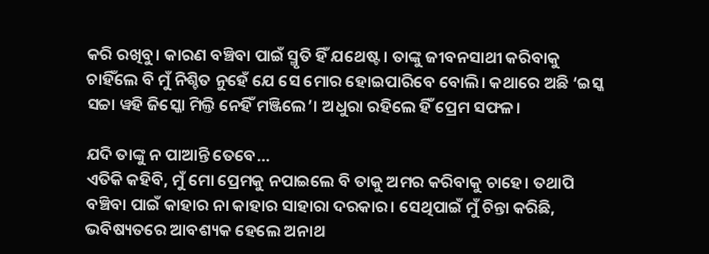କରି ରଖିବୁ। କାରଣ ବଞ୍ଚିବା ପାଇଁ ସ୍ମୃତି ହିଁ ଯଥେଷ୍ଟ। ତାଙ୍କୁ ଜୀବନସାଥୀ କରିବାକୁ ଚାହିଁଲେ ବି ମୁଁ ନିଶ୍ଚିତ ନୁହେଁ ଯେ ସେ ମୋର ହୋଇପାରିବେ ବୋଲି। କଥାରେ ଅଛି ‘ଇସ୍କ ସଚ୍ଚା ୱହି ଜିସ୍କୋ ମିଲ୍ତି ନେହିଁ ମଞ୍ଜିଲେ’। ଅଧୁରା ରହିଲେ ହିଁ ପ୍ରେମ ସଫଳ।

ଯଦି ତାଙ୍କୁ ନ ପାଆନ୍ତି ତେବେ…
ଏତିକି କହିବି, ମୁଁ ମୋ ପ୍ରେମକୁ ନପାଇଲେ ବି ତାକୁ ଅମର କରିବାକୁ ଚାହେ। ତଥାପି ବଞ୍ଚିବା ପାଇଁ କାହାର ନା କାହାର ସାହାରା ଦରକାର। ସେଥିପାଇଁ ମୁଁ ଚିନ୍ତା କରିଛି, ଭବିଷ୍ୟତରେ ଆବଶ୍ୟକ ହେଲେ ଅନାଥ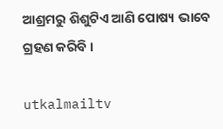ଆଶ୍ରମରୁ ଶିଶୁଟିଏ ଆଣି ପୋଷ୍ୟ ଭାବେ ଗ୍ରହଣ କରିବି।

utkalmailtv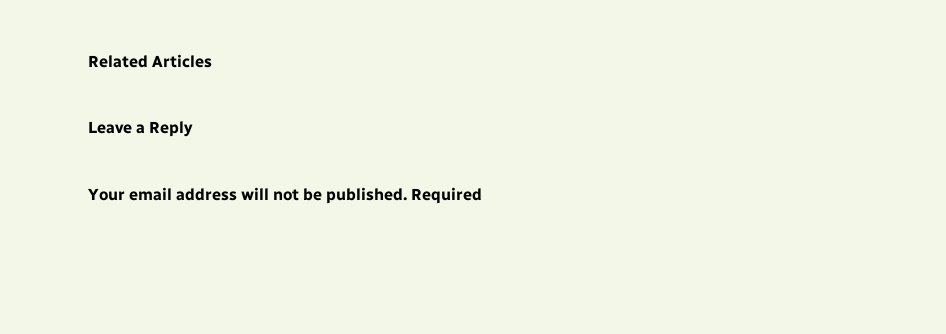Related Articles

Leave a Reply

Your email address will not be published. Required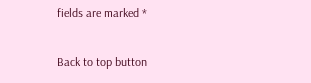fields are marked *

Back to top button